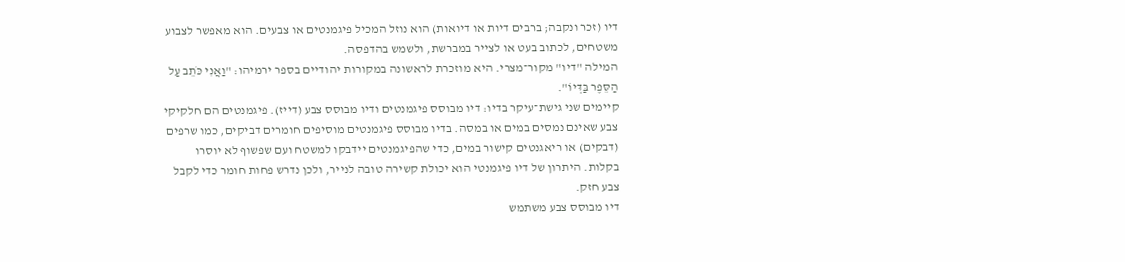דיו (זכר ונקבה; ברבים דיות או דיואות) הוא נוזל המכיל פיגמנטים או צבעים. הוא מאפשר לצבוע משטחים, לכתוב בעט או לצייר במברשת, ולשמש בהדפסה.
המילה "דיו" מקור־מצרי. היא מוזכרת לראשונה במקורות יהודיים בספר ירמיהו: "וַאֲנִי כֹּתֵב עַל הַסֵּפֶר בַּדְּיוֹ".
קיימים שני גישת־עיקר בדיו: דיו מבוסס פיגמנטים ודיו מבוסס צבע (דייז). פיגמנטים הם חלקיקי צבע שאינם נמסים במים או במסה. בדיו מבוסס פיגמנטים מוסיפים חומרים דביקים, כמו שרפים (דבקים) או ריאגנטים קישור במים, כדי שהפיגמנטים יידבקו למשטח ועם שפשוף לא יוסרו בקלות. היתרון של דיו פיגמנטי הוא יכולת קשירה טובה לנייר, ולכן נדרש פחות חומר כדי לקבל צבע חזק.
דיו מבוסס צבע משתמש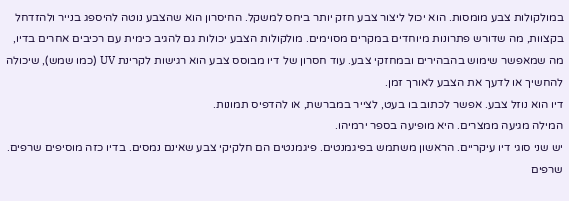במולקולות צבע מומסות. הוא יכול ליצור צבע חזק יותר ביחס למשקל. החיסרון הוא שהצבע נוטה להיספג בנייר ולהזדחל בקצוות, מה שדורש פתרונות מיוחדים במקרים מסוימים. מולקולות הצבע יכולות גם להגיב כימית עם רכיבים אחרים בדיו, מה שמאפשר שימוש בהבהירים ובמחזקי צבע. עוד חסרון של דיו מבוסס צבע הוא רגישות לקרינת UV (כמו שמש), שיכולה להחשיך או לדעך את הצבע לאורך זמן.
דיו הוא נוזל צבע. אפשר לכתוב בו בעט, לצייר במברשת, או להדפיס תמונות.
המילה מגיעה ממצרים. היא מופיעה בספר ירמיהו.
יש שני סוגי דיו עיקריים. הראשון משתמש בפיגמנטים. פיגמנטים הם חלקיקי צבע שאינם נמסים. בדיו כזה מוסיפים שרפים. שרפים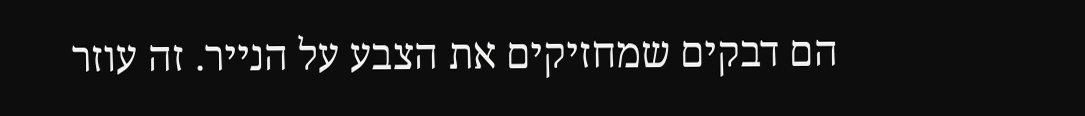הם דבקים שמחזיקים את הצבע על הנייר. זה עוזר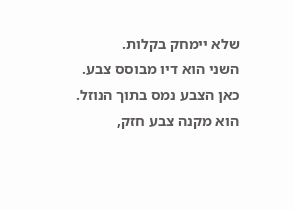שלא יימחק בקלות.
השני הוא דיו מבוסס צבע. כאן הצבע נמס בתוך הנוזל. הוא מקנה צבע חזק,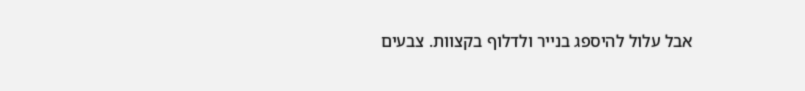אבל עלול להיספג בנייר ולדלוף בקצוות. צבעים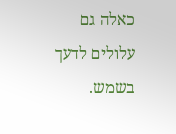כאלה גם עלולים לדעך בשמש.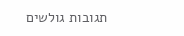תגובות גולשים